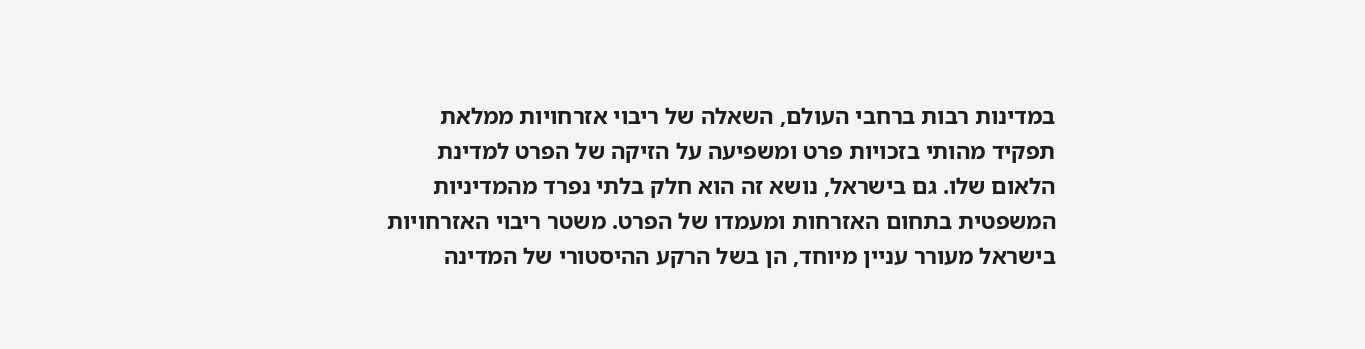במדינות רבות ברחבי העולם, השאלה של ריבוי אזרחויות ממלאת תפקיד מהותי בזכויות פרט ומשפיעה על הזיקה של הפרט למדינת הלאום שלו. גם בישראל, נושא זה הוא חלק בלתי נפרד מהמדיניות המשפטית בתחום האזרחות ומעמדו של הפרט. משטר ריבוי האזרחויות בישראל מעורר עניין מיוחד, הן בשל הרקע ההיסטורי של המדינה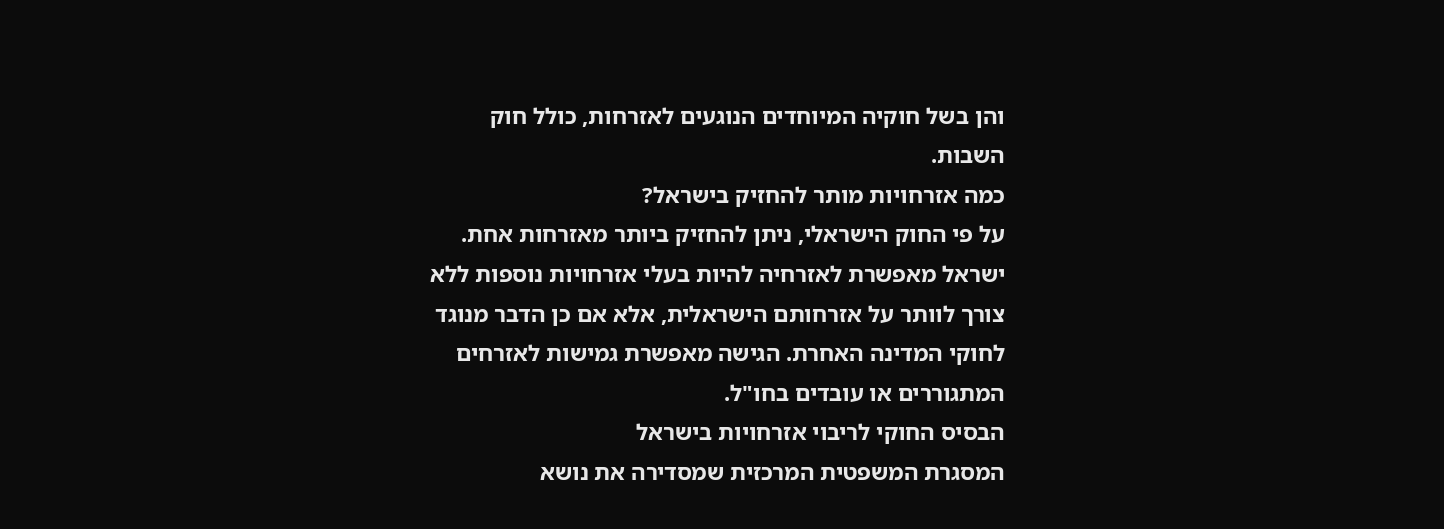והן בשל חוקיה המיוחדים הנוגעים לאזרחות, כולל חוק השבות.
כמה אזרחויות מותר להחזיק בישראל?
על פי החוק הישראלי, ניתן להחזיק ביותר מאזרחות אחת. ישראל מאפשרת לאזרחיה להיות בעלי אזרחויות נוספות ללא צורך לוותר על אזרחותם הישראלית, אלא אם כן הדבר מנוגד לחוקי המדינה האחרת. הגישה מאפשרת גמישות לאזרחים המתגוררים או עובדים בחו"ל.
הבסיס החוקי לריבוי אזרחויות בישראל
המסגרת המשפטית המרכזית שמסדירה את נושא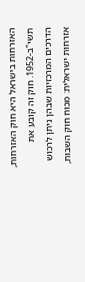האזרחות בישראל היא חוק האזרחות, תשי"ב-1952. חוק זה קובע את הדרכים המרכזיות שבהן ניתן לרכוש אזרחות ישראלית: מכוח חוק השבות,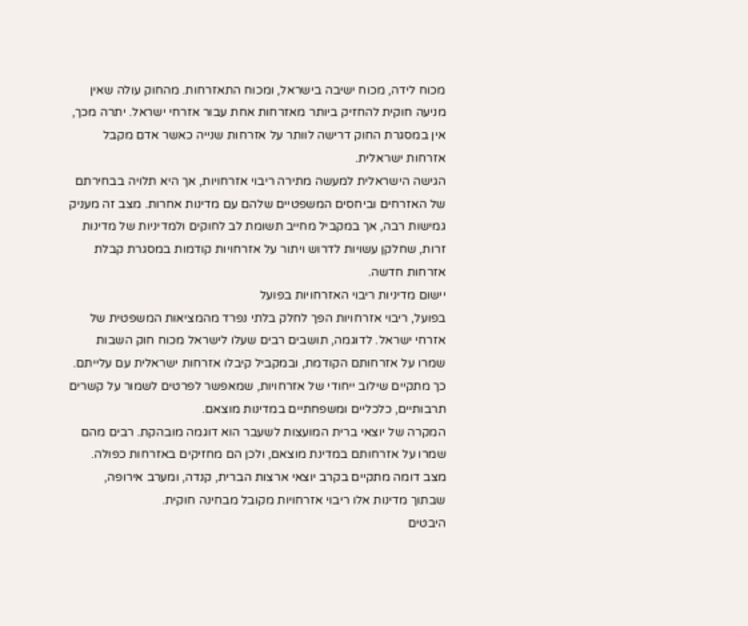מכוח לידה, מכוח ישיבה בישראל, ומכוח התאזרחות. מהחוק עולה שאין מניעה חוקית להחזיק ביותר מאזרחות אחת עבור אזרחי ישראל. יתרה מכך, אין במסגרת החוק דרישה לוותר על אזרחות שנייה כאשר אדם מקבל אזרחות ישראלית.
הגישה הישראלית למעשה מתירה ריבוי אזרחויות, אך היא תלויה בבחירתם של האזרחים וביחסים המשפטיים שלהם עם מדינות אחרות. מצב זה מעניק גמישות רבה, אך במקביל מחייב תשומת לב לחוקים ולמדיניות של מדינות זרות, שחלקן עשויות לדרוש ויתור על אזרחויות קודמות במסגרת קבלת אזרחות חדשה.
יישום מדיניות ריבוי האזרחויות בפועל
בפועל, ריבוי אזרחויות הפך לחלק בלתי נפרד מהמציאות המשפטית של אזרחי ישראל. לדוגמה, תושבים רבים שעלו לישראל מכוח חוק השבות שמרו על אזרחותם הקודמת, ובמקביל קיבלו אזרחות ישראלית עם עלייתם. כך מתקיים שילוב ייחודי של אזרחויות, שמאפשר לפרטים לשמור על קשרים תרבותיים, כלכליים ומשפחתיים במדינות מוצאם.
המקרה של יוצאי ברית המועצות לשעבר הוא דוגמה מובהקת. רבים מהם שמרו על אזרחותם במדינת מוצאם, ולכן הם מחזיקים באזרחות כפולה. מצב דומה מתקיים בקרב יוצאי ארצות הברית, קנדה, ומערב אירופה, שבתוך מדינות אלו ריבוי אזרחויות מקובל מבחינה חוקית.
היבטים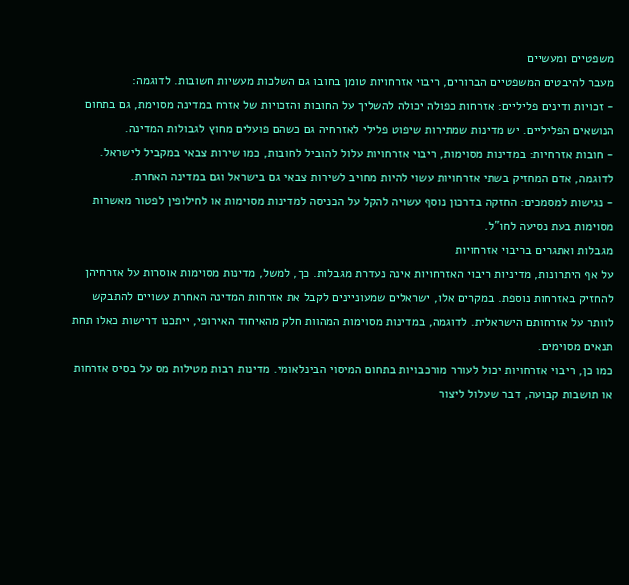משפטיים ומעשיים
מעבר להיבטים המשפטיים הברורים, ריבוי אזרחויות טומן בחובו גם השלכות מעשיות חשובות. לדוגמה:
- זכויות ודינים פליליים: אזרחות כפולה יכולה להשליך על החובות והזכויות של אזרח במדינה מסוימת, גם בתחום הנושאים הפליליים. יש מדינות שמתירות שיפוט פלילי לאזרחיה גם כשהם פועלים מחוץ לגבולות המדינה.
- חובות אזרחיות: במדינות מסוימות, ריבוי אזרחויות עלול להוביל לחובות, כמו שירות צבאי במקביל לישראל. לדוגמה, אדם המחזיק בשתי אזרחויות עשוי להיות מחויב לשירות צבאי גם בישראל וגם במדינה האחרת.
- נגישות למסמכים: החזקה בדרכון נוסף עשויה להקל על הכניסה למדינות מסוימות או לחילופין לפטור מאשרות מסוימות בעת נסיעה לחו"ל.
מגבלות ואתגרים בריבוי אזרחויות
על אף היתרונות, מדיניות ריבוי האזרחויות אינה נעדרת מגבלות. כך, למשל, מדינות מסוימות אוסרות על אזרחיהן להחזיק באזרחות נוספת. במקרים אלו, ישראלים שמעוניינים לקבל את אזרחות המדינה האחרת עשויים להתבקש לוותר על אזרחותם הישראלית. לדוגמה, במדינות מסוימות המהוות חלק מהאיחוד האירופי, ייתכנו דרישות כאלו תחת תנאים מסוימים.
כמו כן, ריבוי אזרחויות יכול לעורר מורכבויות בתחום המיסוי הבינלאומי. מדינות רבות מטילות מס על בסיס אזרחות או תושבות קבועה, דבר שעלול ליצור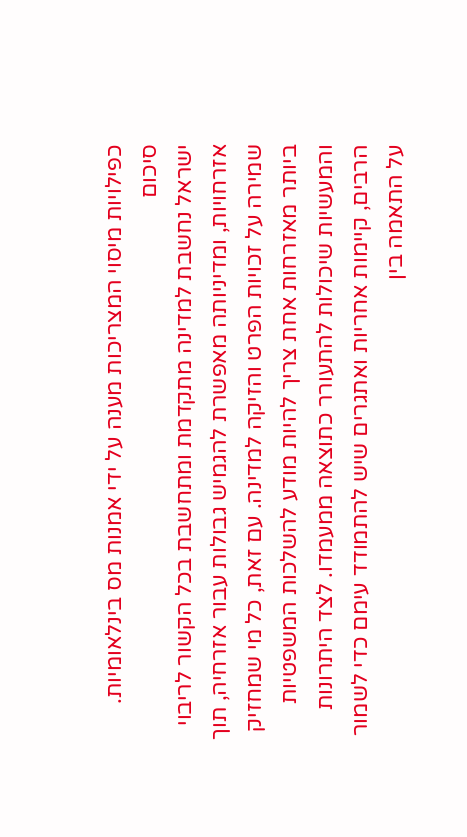כפילויות מיסוי המצריכות מענה על ידי אמנות מס בינלאומיות.
סיכום
ישראל נחשבת למדינה מתקדמת ומתחשבת בכל הקשור לריבוי אזרחויות, ומדיניותה מאפשרת להגמיש גבולות עבור אזרחיה, תוך שמירה על זכויות הפרט והזיקה למדינה. עם זאת, כל מי שמחזיק ביותר מאזרחות אחת צריך להיות מודע להשלכות המשפטיות והמעשיות שיכולות להתעורר כתוצאה ממעמדו. לצד היתרונות הרבים, קיימות אחריות ואתגרים שיש להתמודד עימם כדי לשמור על התאמה בין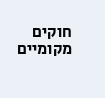חוקים מקומיים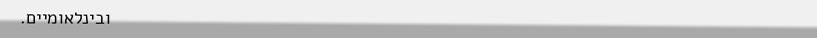ובינלאומיים.